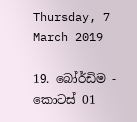Thursday, 7 March 2019

19. බෝර්ඩිම - කොටස් 01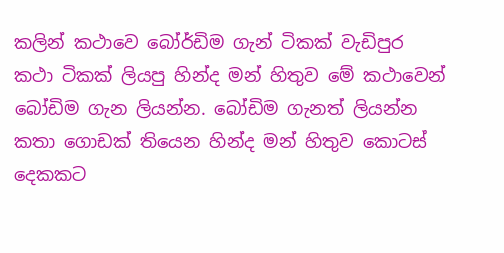කලින් කථාවෙ බෝර්ඩිම ගැන් ටිකක් වැඩිපුර කථා ටිකක් ලියපු හින්ද මන් හිතුව මේ කථාවෙන් බෝඩිම ගැන ලියන්න. බෝඩිම ගැනත් ලියන්න කතා ගොඩක් තියෙන හින්ද මන් හිතුව කොටස් දෙකකට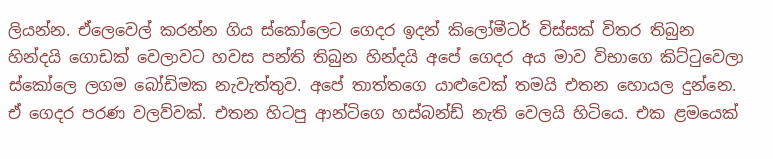ලියන්න. ඒලෙවෙල් කරන්න ගිය ස්කෝලෙට ගෙදර ඉදන් කිලෝමීටර් විස්සක් විතර තිබුන හින්දයි ගොඩක් වෙලාවට හවස පන්ති තිබුන හින්දයි අපේ ගෙදර අය මාව විභාගෙ කිට්ටුවෙලා ස්කෝලෙ ලගම බෝඩිමක නැවැත්තුව. අපේ තාත්තගෙ යාළුවෙක් තමයි එතන හොයල දුන්නෙ. ඒ ගෙදර පරණ වලව්වක්. එතන හිටපු ආන්ටිගෙ හස්බන්ඩ් නැති වෙලයි හිටියෙ. එක ළමයෙක්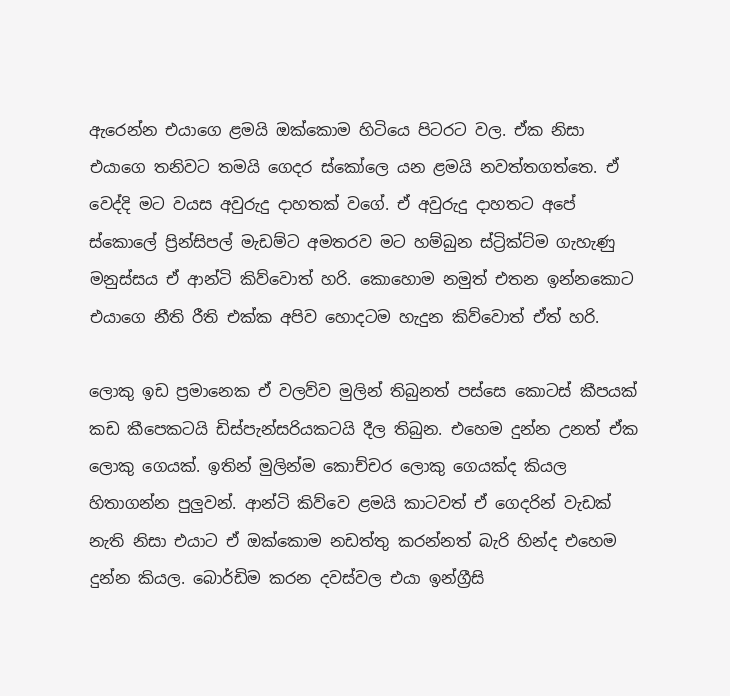ඇරෙන්න එයාගෙ ළමයි ඔක්කොම හිටියෙ පිටරට වල. ඒක නිසා එයාගෙ තනිවට තමයි ගෙදර ස්කෝලෙ යන ළමයි නවත්තගත්තෙ. ඒ වෙද්දි මට වයස අවුරුදු දාහතක් වගේ. ඒ අවුරුදු දාහතට අපේ ස්කොලේ ප්‍රින්සිපල් මැඩම්ට අමතරව මට හම්බුන ස්ට්‍රික්ට්ම ගැහැණු මනුස්සය ඒ ආන්ටි කිව්වොත් හරි. කොහොම නමුත් එතන ඉන්නකොට එයාගෙ නීති රීති එක්ක අපිව හොදටම හැදුන කිව්වොත් ඒත් හරි.

ලොකු ඉඩ ප්‍රමානෙක ඒ වලව්ව මුලින් තිබුනත් පස්සෙ කොටස් කීපයක් කඩ කීපෙකටයි ඩිස්පැන්සරියකටයි දීල තිබුන. එහෙම දුන්න උනත් ඒක ලොකු ගෙයක්. ඉතින් මුලින්ම කොච්චර ලොකු ගෙයක්ද කියල හිතාගන්න පුලුවන්. ආන්ටි කිව්වෙ ළමයි කාටවත් ඒ ගෙදරින් වැඩක් නැති නිසා එයාට ඒ ඔක්කොම නඩත්තු කරන්නත් බැරි හින්ද එහෙම දුන්න කියල. බොර්ඩිම කරන දවස්වල එයා ඉන්ග්‍රීසි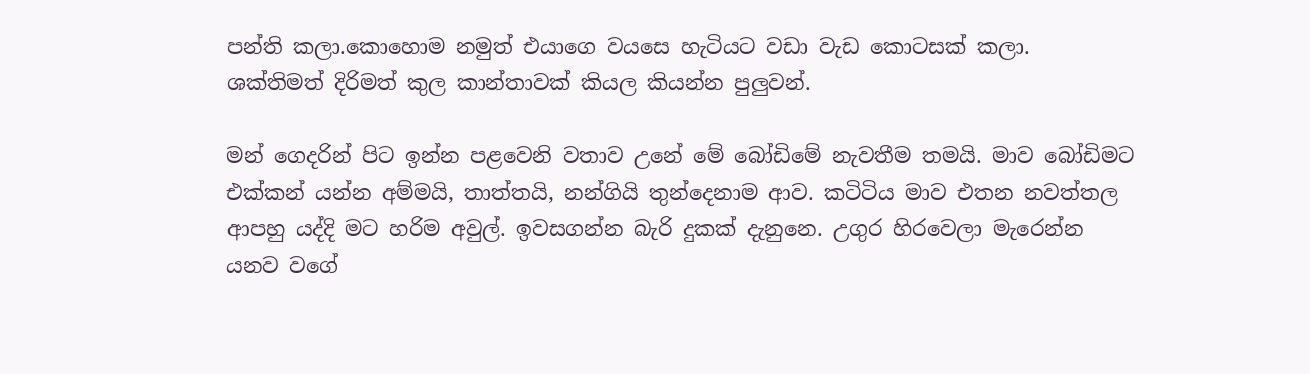පන්ති කලා.කොහොම නමුත් එයාගෙ වයසෙ හැටියට වඩා වැඩ කොටසක් කලා. ශක්තිමත් දිරිමත් කුල කාන්තාවක් කියල කියන්න පුලුවන්.

මන් ගෙදරින් පිට ඉන්න පළවෙනි වතාව උනේ මේ බෝඩිමේ නැවතීම තමයි. මාව බෝඩිමට එක්කන් යන්න අම්මයි, තාත්තයි, නන්ගියි තුන්දෙනාම ආව. කටිටිය මාව එතන නවත්තල ආපහු යද්දි මට හරිම අවුල්. ඉවසගන්න බැරි දුකක් දැනුනෙ. උගුර හිරවෙලා මැරෙන්න යනව වගේ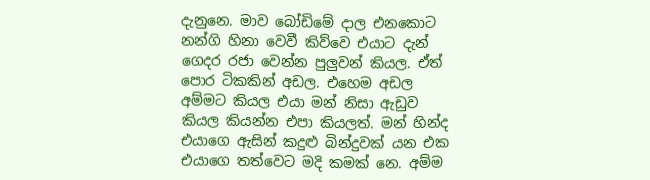දැනුනෙ. මාව බෝඩිමේ දාල එනකොට නන්ගි හිනා වෙවී කිව්වෙ එයාට දැන් ගෙදර රජා වෙන්න පුලුවන් කියල. ඒත් පොර ටිකකින් අඩල. එහෙම අඩල අම්මට කියල එයා මන් නිසා ඇඩුව කියල කියන්න එපා කියලත්. මන් හින්ද එයාගෙ ඇසින් කදුළු බින්දුවක් යන එක එයාගෙ තත්වෙට මදි කමක් නෙ. අම්ම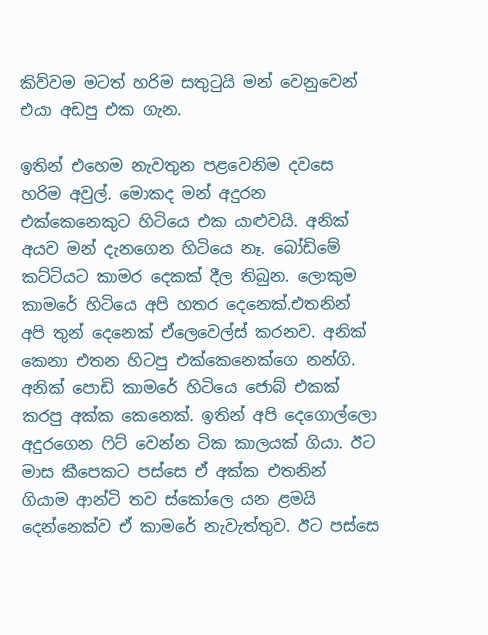කිව්වම මටත් හරිම සතුටුයි මන් වෙනුවෙන් එයා අඩපු එක ගැන.

ඉතින් එහෙම නැවතුන පළවෙනිම දවසෙ හරිම අවුල්. මොකද මන් අදුරන එක්කෙනෙකුට හිටියෙ එක යාළුවයි. අනික් අයව මන් දැනගෙන හිටියෙ නෑ. බෝඩිමේ කට්ටියට කාමර දෙකක් දීල තිබුන. ලොකුම කාමරේ හිටියෙ අපි හතර දෙනෙක්.එතනින් අපි තුන් දෙනෙක් ඒලෙවෙල්ස් කරනව. අනික් කෙනා එතන හිටපු එක්කෙනෙක්ගෙ නන්ගි. අනික් පොඩි කාමරේ හිටියෙ ජොබ් එකක් කරපු අක්ක කෙනෙක්. ඉතින් අපි දෙගොල්ලො අදුරගෙන ෆිට් වෙන්න ටික කාලයක් ගියා. ඊට මාස කීපෙකට පස්සෙ ඒ අක්ක එතනින් ගියාම ආන්ටි තව ස්කෝලෙ යන ළමයි දෙන්නෙක්ව ඒ කාමරේ නැවැත්තුව. ඊට පස්සෙ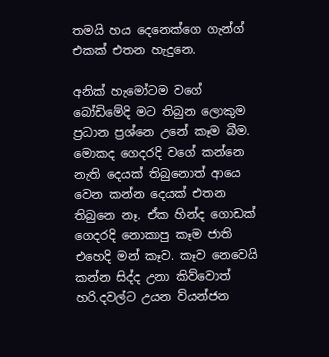තමයි හය දෙනෙක්ගෙ ගැන්ග් එකක් එතන හැදුනෙ.

අනික් හැමෝටම වගේ බෝඩිමේදි මට තිබුන ලොකුම ප්‍රධාන ප්‍රශ්නෙ උනේ කෑම බීම. මොකද ගෙදරදි වගේ කන්නෙ නැති දෙයක් තිබුනොත් ආයෙ වෙන කන්න දෙයක් එතන තිබුනෙ නෑ. ඒක හින්ද ගොඩක් ගෙදරදි නොකාපු කෑම ජාති එහෙදි මන් කෑව. කෑව නෙවෙයි කන්න සිද්ද උනා කිව්වොත් හරි.දවල්ට උයන ව්යන්ජන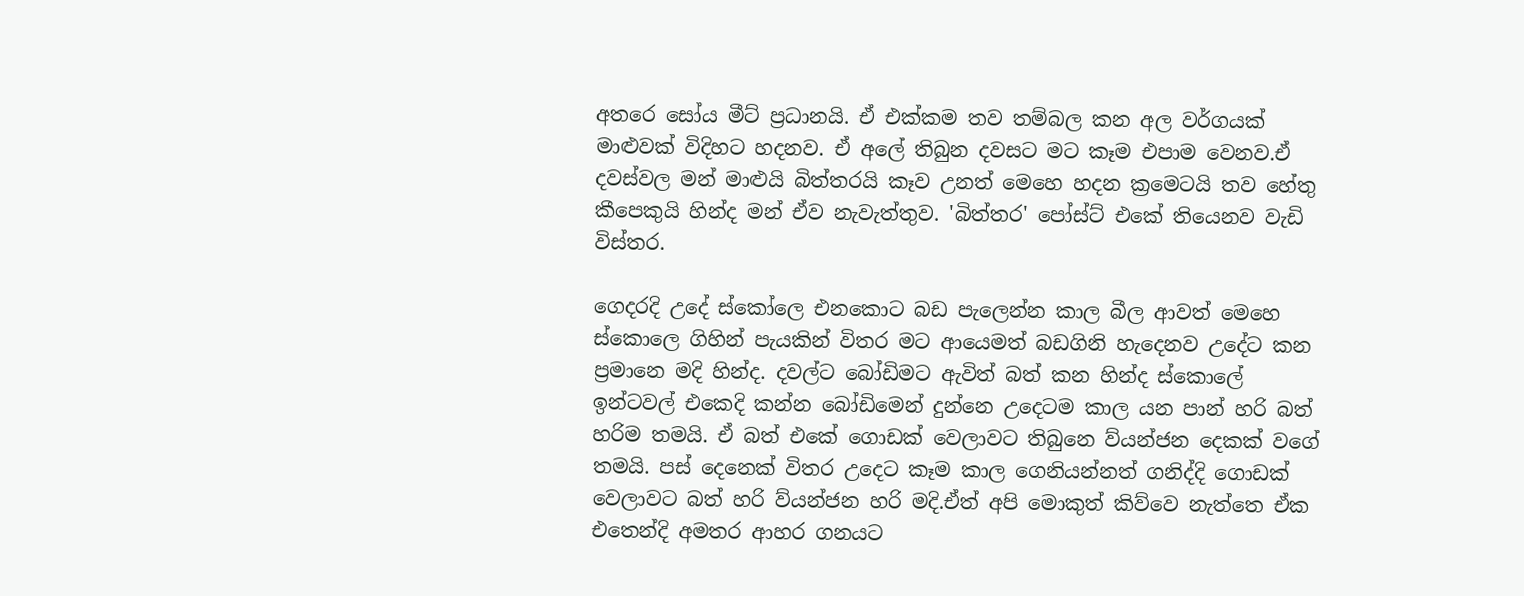අතරෙ සෝය මීට් ප්‍රධානයි. ඒ එක්කම තව තම්බල කන අල වර්ගයක් මාළුවක් විදිහට හදනව. ඒ අලේ තිබුන දවසට මට කෑම එපාම වෙනව.ඒ දවස්වල මන් මාළුයි බිත්තරයි කෑව උනත් මෙහෙ හදන ක්‍රමෙටයි තව හේතු කීපෙකුයි හින්ද මන් ඒව නැවැත්තුව. 'බිත්තර' පෝස්ට් එකේ තියෙනව වැඩි විස්තර.

ගෙදරදි උදේ ස්කෝලෙ එනකොට බඩ පැලෙන්න කාල බීල ආවත් මෙහෙ ස්කොලෙ ගිහින් පැයකින් විතර මට ආයෙමත් බඩගිනි හැදෙනව උදේට කන ප්‍රමානෙ මදි හින්ද. දවල්ට බෝඩිමට ඇවිත් බත් කන හින්ද ස්කොලේ ඉන්ටවල් එකෙදි කන්න බෝඩිමෙන් දුන්නෙ උදෙටම කාල යන පාන් හරි බත් හරිම තමයි. ඒ බත් එකේ ගොඩක් වෙලාවට තිබුනෙ ව්යන්ජන දෙකක් වගේ තමයි. පස් දෙනෙක් විතර උදෙට කෑම කාල ගෙනියන්නත් ගනිද්දි ගොඩක් වෙලාවට බත් හරි ව්යන්ජන හරි මදි.ඒත් අපි මොකුත් කිව්වෙ නැත්තෙ ඒක එතෙන්දි අමතර ආහර ගනයට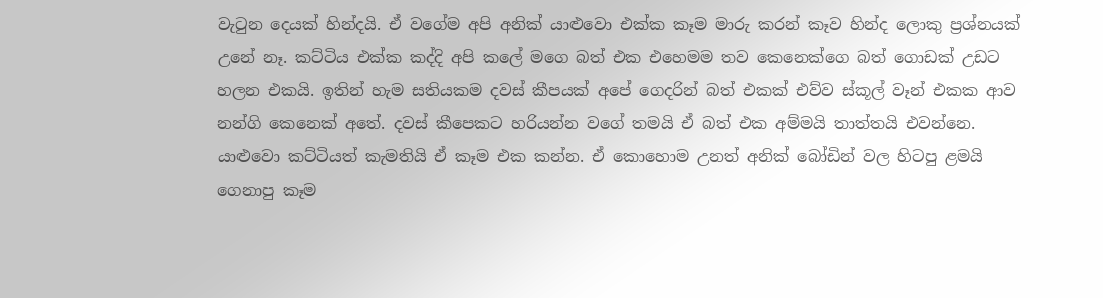වැටුන දෙයක් හින්දයි. ඒ වගේම අපි අනික් යාළුවො එක්ක කෑම මාරු කරන් කෑව හින්ද ලොකු ප්‍රශ්නයක් උනේ නෑ. කට්ටිය එක්ක කද්දි අපි කලේ මගෙ බත් එක එහෙමම තව කෙනෙක්ගෙ බත් ගොඩක් උඩට හලන එකයි. ඉතින් හැම සතියකම දවස් කීපයක් අපේ ගෙදරින් බත් එකක් එව්ව ස්කූල් වෑන් එකක ආව නන්ගි කෙනෙක් අතේ. දවස් කීපෙකට හරියන්න වගේ තමයි ඒ බත් එක අම්මයි තාත්තයි එවන්නෙ. යාළුවො කට්ටියත් කැමතියි ඒ කෑම එක කන්න. ඒ කොහොම උනත් අනික් බෝඩින් වල හිටපු ළමයි ගෙනාපු කෑම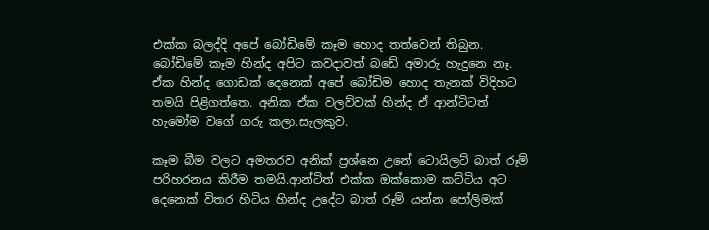එක්ක බලද්දි අපේ බෝඩිමේ කෑම හොද තත්වෙන් තිබුන. බෝඩිමේ කෑම හින්ද අපිට කවදාවත් බඩේ අමාරු හැදුනෙ නෑ. ඒක හින්ද ගොඩක් දෙනෙක් අපේ බෝඩිම හොද තැනක් විදිහට තමයි පිළිගත්තෙ. අනික ඒක වලව්වක් හින්ද ඒ ආන්ටිටත් හැමෝම වගේ ගරු කලා.සැලකුව.

කෑම බීම වලට අමතරව අනික් ප්‍රශ්නෙ උනේ ටොයිලට් බාත් රූම් පරිහරනය කිරීම තමයි.ආන්ටිත් එක්ක ඔක්කොම කට්ටිය අට දෙනෙක් විතර හිටිය හින්ද උදේට බාත් රූම් යන්න පෝලිමක්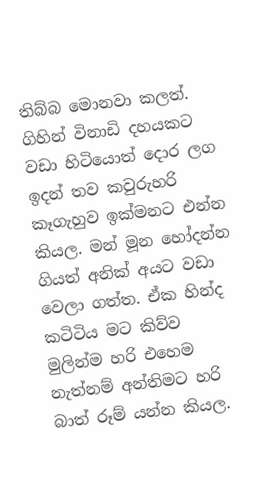තිබ්බ මොනවා කලත්. ගිහින් විනාඩි දහයකට වඩා හිටියොත් දොර ලග ඉදන් තව කවුරුහරි කෑගැහුව ඉක්මනට එන්න කියල. මන් මූන හෝදන්න ගියත් අනික් අයට වඩා වෙලා ගත්ත. ඒක හින්ද කටිටිය මට කිව්ව මුලින්ම හරි එහෙම නැත්නම් අන්තිමට හරි බාත් රූම් යන්න කියල.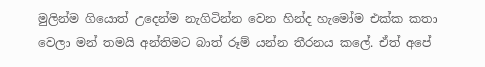මුලින්ම ගියොත් උදෙන්ම නැගිටින්න වෙන හින්ද හැමෝම එක්ක කතා වෙලා මන් තමයි අන්තිමට බාත් රූම් යන්න තීරනය කලේ. ඒත් අපේ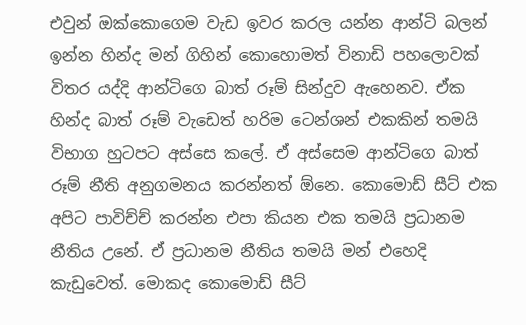එවුන් ඔක්කොගෙම වැඩ ඉවර කරල යන්න ආන්ටි බලන් ඉන්න හින්ද මන් ගිහින් කොහොමත් විනාඩි පහලොවක් විතර යද්දි ආන්ටිගෙ බාත් රූම් සින්දුව ඇහෙනව. ඒක හින්ද බාත් රූම් වැඩෙත් හරිම ටෙන්ශන් එකකින් තමයි විභාග හුටපට අස්සෙ කලේ. ඒ අස්සෙම ආන්ටිගෙ බාත් රූම් නීති අනුගමනය කරන්නත් ඕනෙ. කොමොඩ් සීට් එක අපිට පාවිච්ච් කරන්න එපා කියන එක තමයි ප්‍රධානම නීතිය උනේ. ඒ ප්‍රධානම නීතිය තමයි මන් එහෙදි කැඩුවෙත්. මොකද කොමොඩ් සීට්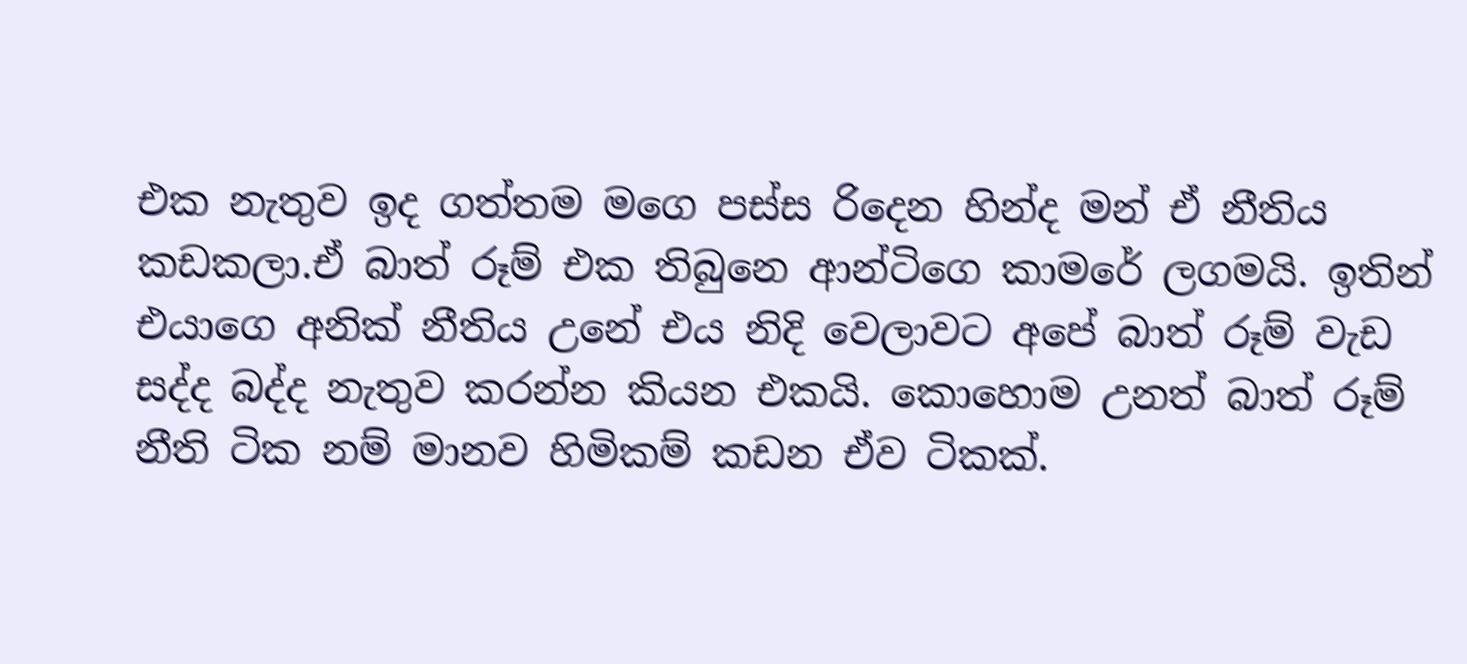එක නැතුව ඉද ගත්තම මගෙ පස්ස රිදෙන හින්ද මන් ඒ නීතිය කඩකලා.ඒ බාත් රූම් එක තිබුනෙ ආන්ටිගෙ කාමරේ ලගමයි. ඉතින් එයාගෙ අනික් නීතිය උනේ එය නිදි වෙලාවට අපේ බාත් රූම් වැඩ සද්ද බද්ද නැතුව කරන්න කියන එකයි. කොහොම උනත් බාත් රූම් නීති ටික නම් මානව හිමිකම් කඩන ඒව ටිකක්.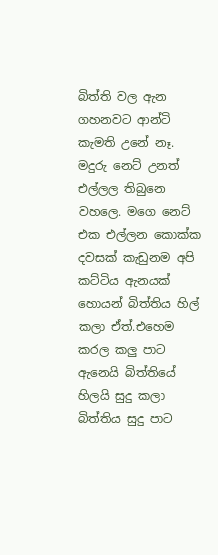බිත්ති වල ඇන ගහනවට ආන්ටි කැමති උනේ නෑ. මදුරු නෙට් උනත් එල්ලල තිබුනෙ වහලෙ. මගෙ නෙට් එක එල්ලන කොක්ක දවසක් කැඩුනම අපි කට්ටිය ඇනයක් හොයන් බිත්තිය හිල් කලා ඒත්.එහෙම කරල කලු පාට ඇනෙයි බිත්තියේ හිලයි සුදු කලා බිත්තිය සුදු පාට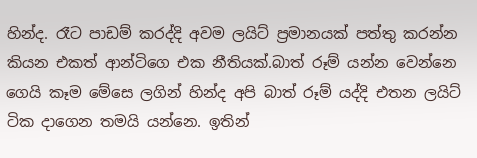හින්ද. රෑට පාඩම් කරද්දි අවම ලයිට් ප්‍රමානයක් පත්තු කරන්න කියන එකත් ආන්ටිගෙ එක නීතියක්.බාත් රූම් යන්න වෙන්නෙ ගෙයි කෑම මේසෙ ලගින් හින්ද අපි බාත් රූම් යද්දි එතන ලයිට් ටික දාගෙන තමයි යන්නෙ. ඉතින්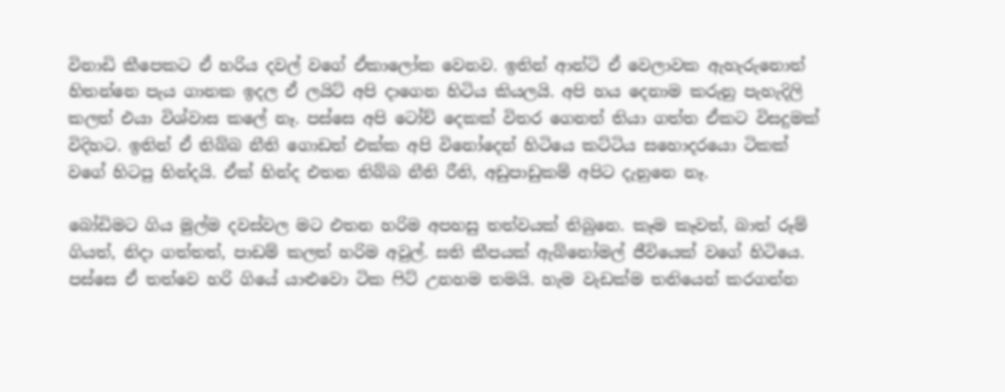විනාඩි කීපෙකට ඒ හරිය දවල් වගේ ඒකාලෝක වෙනව. ඉතින් ආන්ටි ඒ වෙලාවක ඇහැරුනොත් හිතන්නෙ පැය ගානක ඉදල ඒ ලයිට් අපි දාගෙන හිටිය කියලයි. අපි හය දෙනාම කරුනු පැහැදිලි කලත් එයා විශ්වාස කලේ නෑ. පස්සෙ අපි ටෝච් දෙකක් විතර ගෙනත් තියා ගත්ත ඒකට විසදුමක් විදිහට. ඉතින් ඒ තිබ්බ නීති ගොඩත් එක්ක අපි විනෝදෙන් හිටියෙ කට්ටිය සහොදරයො ටිකක් වගේ හිටපු හින්දයි. ඒක් හින්ද එතන තිබ්බ නීති රීති, අඩුපාඩුකම් අපිට දැනුනෙ නෑ.

බෝඩිමට ගිය මුල්ම දවස්වල මට එතන හරිම අපහසු තත්වයක් තිබුනෙ. කෑම කෑවත්, බාත් රූම් ගියත්, නිදා ගත්තත්, පාඩම් කලත් හරිම අවුල්. සති කීපයක් ඇබ්නෝමල් ජීවියෙක් වගේ හිටියෙ. පස්සෙ ඒ තත්වෙ හරි ගියේ යාළුවො ටික ෆිට් උනහම තමයි. හැම වැඩක්ම තනියෙන් කරගන්න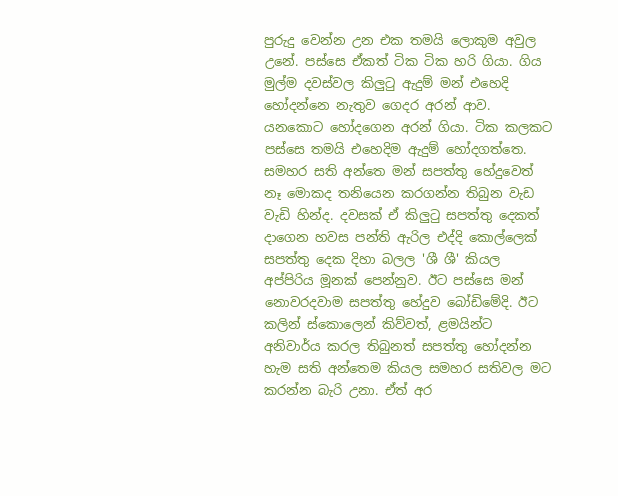පුරුදු වෙන්න උන එක තමයි ලොකුම අවුල උනේ. පස්සෙ ඒකත් ටික ටික හරි ගියා. ගිය මුල්ම දවස්වල කිලුටු ඇදුම් මන් එහෙදි හෝදන්නෙ නැතුව ගෙදර අරන් ආව. යනකොට හෝදගෙන අරන් ගියා. ටික කලකට පස්සෙ තමයි එහෙදිම ඇදුම් හෝදගත්තෙ. සමහර සති අන්තෙ මන් සපත්තු හේදුවෙත් නෑ මොකද තනියෙන කරගන්න තිබුන වැඩ වැඩි හින්ද. දවසක් ඒ කිලුටු සපත්තු දෙකත් දාගෙන හවස පන්ති ඇරිල එද්දි කොල්ලෙක් සපත්තු දෙක දිහා බලල 'ශී ශී' කියල අප්පිරිය මූනක් පෙන්නුව. ඊට පස්සෙ මන් නොවරදවාම සපත්තු හේදුව බෝඩිමේදි. ඊට කලින් ස්කොලෙන් කිව්වත්, ළමයින්ට අනිවාර්ය කරල තිබුනත් සපත්තු හෝදන්න හැම සති අන්තෙම කියල සමහර සතිවල මට කරන්න බැරි උනා. ඒත් අර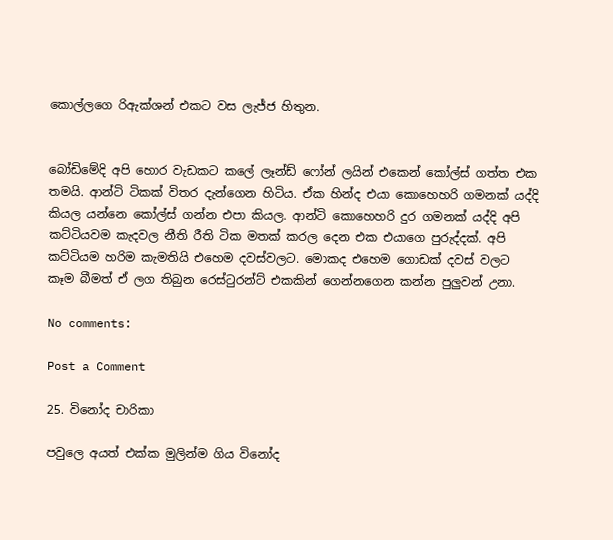කොල්ලගෙ රිඇක්ශන් එකට වස ලැජ්ජ හිතුන.


බෝඩිමේදි අපි හොර වැඩකට කලේ ලෑන්ඩ් ෆෝන් ලයින් එකෙන් කෝල්ස් ගත්ත එක තමයි. ආන්ටි ටිකක් විතර දැන්ගෙන හිටිය. ඒක හින්ද එයා කොහෙහරි ගමනක් යද්දි කියල යන්නෙ කෝල්ස් ගන්න එපා කියල. ආන්ටි කොහෙහරි දුර ගමනක් යද්දි අපි කට්ටියවම කැදවල නීති රීති ටික මතක් කරල දෙන එක එයාගෙ පුරුද්දක්. අපි කට්ටියම හරිම කැමතියි එහෙම දවස්වලට. මොකද එහෙම ගොඩක් දවස් වලට කෑම බීමත් ඒ ලග තිබුන රෙස්ටුරන්ට් එකකින් ගෙන්නගෙන කන්න පුලුවන් උනා.

No comments:

Post a Comment

25. විනෝද චාරිකා

පවුලෙ අයත් එක්ක මුලින්ම ගිය විනෝද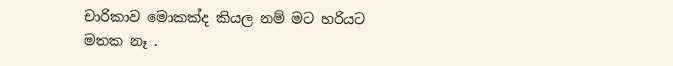චාරිකාව මොකක්ද කියල නම් මට හරියට මතක නෑ .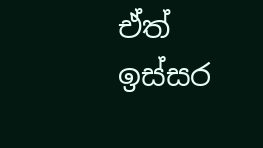ඒත් ඉස්සර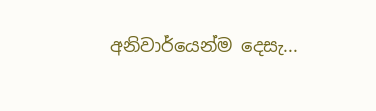අනිවාර්යෙන්ම දෙසැ...